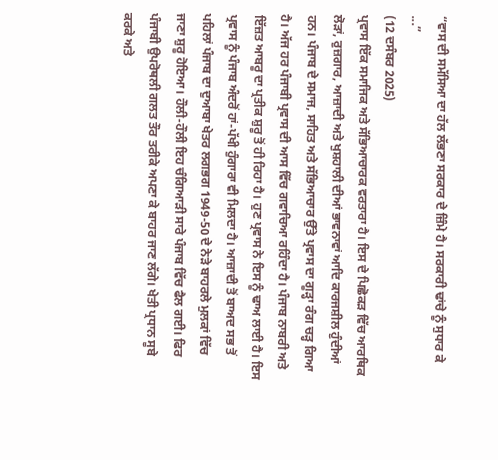“ਵਾਸ ਦੀ ਸਮੱਸਿਆ ਦਾ ਹੱਲ ਲੱਭਣਾ ਸਰਕਾਰ ਦੇ ਜ਼ਿੰਮੇ ਹੈ। ਸਰਕਾਰੀ ਢਾਂਚੇ ਨੂੰ ਸੁਧਾਰ ਕੇ ...”
(12 ਦਸੰਬਰ 2025)
ਪ੍ਰਵਾਸ ਇੱਕ ਸਮਾਜਿਕ ਅਤੇ ਸੱਭਿਆਚਾਰਕ ਵਰਤਾਰਾ ਹੈ। ਇਸ ਦੇ ਪਿਛੋਕੜ ਵਿੱਚ ਆਰਥਿਕ ਲੋੜਾਂ, ਰੁਜ਼ਗਾਰ, ਆਜ਼ਾਦੀ ਅਤੇ ਖੁਸ਼ਹਾਲੀ ਦੀਆਂ ਭਾਵਨਾਵਾਂ ਆਦਿ ਕਾਰਜਸ਼ੀਲ ਹੁੰਦੀਆਂ ਹਨ। ਪੰਜਾਬ ਦੇ ਸਮਾਜ, ਸਾਹਿਤ ਅਤੇ ਸੱਭਿਆਚਾਰ ਉੱਤੇ ਪ੍ਰਵਾਸ ਦਾ ਗੂੜ੍ਹਾ ਰੰਗ ਚੜ੍ਹ ਗਿਆ ਹੈ। ਅੱਜ ਹਰ ਪੰਜਾਬੀ ਪ੍ਰਵਾਸ ਦੀ ਆਸ ਵਿੱਚ ਗਵਾਚਿਆ ਰਹਿੰਦਾ ਹੈ। ਪੰਜਾਬ ਨਾਬਰੀ ਅਤੇ ਇੱਜ਼ਤ ਆਬਰੂ ਦਾ ਪ੍ਰਤੀਕ ਸ਼ੁਰੂ ਤੋਂ ਹੀ ਰਿਹਾ ਹੈ। ਹੁਣ ਪ੍ਰਵਾਸ ਨੇ ਇਸ ਨੂੰ ਢਾਅ ਲਾਈ ਹੈ। ਇਸ ਪ੍ਰਵਾਸ ਨੂੰ ਪੰਜਾਬ ਅੰਦਰੋਂ ਹਾਂ-ਪੱਖੀ ਹੁੰਗਾਰਾ ਵੀ ਮਿਲਦਾ ਹੈ। ਆਜ਼ਾਦੀ ਤੋਂ ਬਾਅਦ ਸਭ ਤੋਂ ਪਹਿਲਾਂ ਪੰਜਾਬ ਦਾ ਦੁਆਬਾ ਖੇਤਰ ਲਗਭਗ 1949-50 ਦੇ ਨੇੜੇ ਬਾਹਰਲੇ ਮੁਲਕਾਂ ਵਿੱਚ ਜਾਣਾ ਸ਼ੁਰੂ ਹੋਇਆ। ਹੌਲੀ-ਹੌਲੀ ਇਹ ਚੰਗਿਆੜੀ ਸਾਰੇ ਪੰਜਾਬ ਵਿੱਚ ਫੈਲ ਗਈ। ਫਿਰ ਪੰਜਾਬੀ ਉਪਰੋਥਲੀ ਗਲਤ ਤੌਰ ਤਰੀਕੇ ਅਪਣਾ ਕੇ ਬਾਹਰ ਜਾਣ ਲੱਗੇ। ਖੇਤੀ ਪ੍ਰਧਾਨ ਸੂਬੇ ਕਰਕੇ ਅਤੇ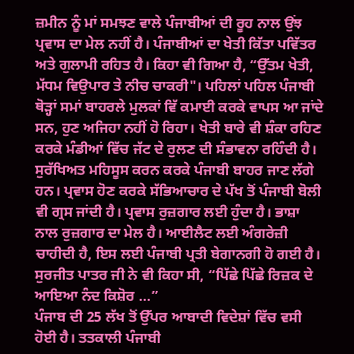ਜ਼ਮੀਨ ਨੂੰ ਮਾਂ ਸਮਝਣ ਵਾਲੇ ਪੰਜਾਬੀਆਂ ਦੀ ਰੂਹ ਨਾਲ ਉਂਝ ਪ੍ਰਵਾਸ ਦਾ ਮੇਲ ਨਹੀਂ ਹੈ। ਪੰਜਾਬੀਆਂ ਦਾ ਖੇਤੀ ਕਿੱਤਾ ਪਵਿੱਤਰ ਅਤੇ ਗੁਲਾਮੀ ਰਹਿਤ ਹੈ। ਕਿਹਾ ਵੀ ਗਿਆ ਹੈ, “ਉੱਤਮ ਖੇਤੀ, ਮੱਧਮ ਵਿਉਪਾਰ ਤੇ ਨੀਚ ਚਾਕਰੀ"। ਪਹਿਲਾਂ ਪਹਿਲ ਪੰਜਾਬੀ ਥੋੜ੍ਹਾਂ ਸਮਾਂ ਬਾਹਰਲੇ ਮੁਲਕਾਂ ਵਿੱ ਕਮਾਈ ਕਰਕੇ ਵਾਪਸ ਆ ਜਾਂਦੇ ਸਨ, ਹੁਣ ਅਜਿਹਾ ਨਹੀਂ ਹੋ ਰਿਹਾ। ਖੇਤੀ ਬਾਰੇ ਵੀ ਸ਼ੰਕਾ ਰਹਿਣ ਕਰਕੇ ਮੰਡੀਆਂ ਵਿੱਚ ਜੱਟ ਦੇ ਰੁਲਣ ਦੀ ਸੰਭਾਵਨਾ ਰਹਿੰਦੀ ਹੈ। ਸੁਰੱਖਿਅਤ ਮਹਿਸੂਸ ਕਰਨ ਕਰਕੇ ਪੰਜਾਬੀ ਬਾਹਰ ਜਾਣ ਲੱਗੇ ਹਨ। ਪ੍ਰਵਾਸ ਹੋਣ ਕਰਕੇ ਸੱਭਿਆਚਾਰ ਦੇ ਪੱਖ ਤੋਂ ਪੰਜਾਬੀ ਬੋਲੀ ਵੀ ਗ੍ਰਸ ਜਾਂਦੀ ਹੈ। ਪ੍ਰਵਾਸ ਰੁਜ਼ਗਾਰ ਲਈ ਹੁੰਦਾ ਹੈ। ਭਾਸ਼ਾ ਨਾਲ ਰੁਜ਼ਗਾਰ ਦਾ ਮੇਲ ਹੈ। ਆਈਲੈਟ ਲਈ ਅੰਗਰੇਜ਼ੀ ਚਾਹੀਦੀ ਹੈ, ਇਸ ਲਈ ਪੰਜਾਬੀ ਪ੍ਰਤੀ ਬੇਗਾਨਗੀ ਹੋ ਗਈ ਹੈ। ਸੁਰਜੀਤ ਪਾਤਰ ਜੀ ਨੇ ਵੀ ਕਿਹਾ ਸੀ, “ਪਿੱਛੇ ਪਿੱਛੇ ਰਿਜ਼ਕ ਦੇ ਆਇਆ ਨੰਦ ਕਿਸ਼ੋਰ ...”
ਪੰਜਾਬ ਦੀ 25 ਲੱਖ ਤੋਂ ਉੱਪਰ ਆਬਾਦੀ ਵਿਦੇਸ਼ਾਂ ਵਿੱਚ ਵਸੀ ਹੋਈ ਹੈ। ਤਤਕਾਲੀ ਪੰਜਾਬੀ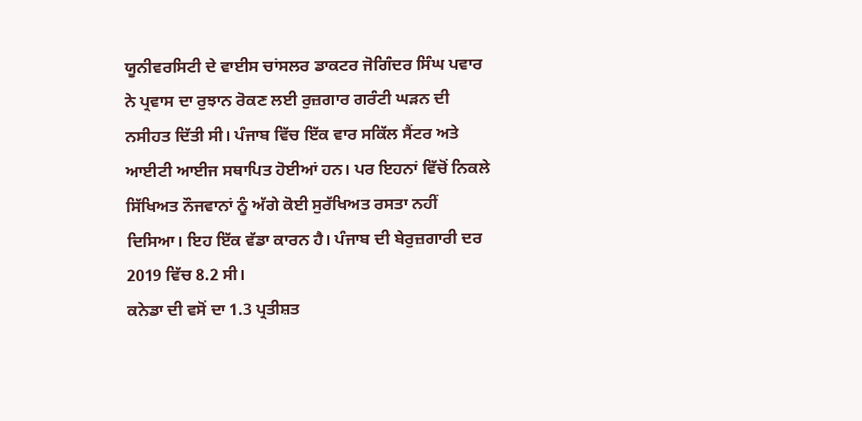ਯੂਨੀਵਰਸਿਟੀ ਦੇ ਵਾਈਸ ਚਾਂਸਲਰ ਡਾਕਟਰ ਜੋਗਿੰਦਰ ਸਿੰਘ ਪਵਾਰ ਨੇ ਪ੍ਰਵਾਸ ਦਾ ਰੁਝਾਨ ਰੋਕਣ ਲਈ ਰੁਜ਼ਗਾਰ ਗਰੰਟੀ ਘੜਨ ਦੀ ਨਸੀਹਤ ਦਿੱਤੀ ਸੀ। ਪੰਜਾਬ ਵਿੱਚ ਇੱਕ ਵਾਰ ਸਕਿੱਲ ਸੈਂਟਰ ਅਤੇ ਆਈਟੀ ਆਈਜ ਸਥਾਪਿਤ ਹੋਈਆਂ ਹਨ। ਪਰ ਇਹਨਾਂ ਵਿੱਚੋਂ ਨਿਕਲੇ ਸਿੱਖਿਅਤ ਨੌਜਵਾਨਾਂ ਨੂੰ ਅੱਗੇ ਕੋਈ ਸੁਰੱਖਿਅਤ ਰਸਤਾ ਨਹੀਂ ਦਿਸਿਆ। ਇਹ ਇੱਕ ਵੱਡਾ ਕਾਰਨ ਹੈ। ਪੰਜਾਬ ਦੀ ਬੇਰੁਜ਼ਗਾਰੀ ਦਰ 2019 ਵਿੱਚ 8.2 ਸੀ।
ਕਨੇਡਾ ਦੀ ਵਸੋਂ ਦਾ 1.3 ਪ੍ਰਤੀਸ਼ਤ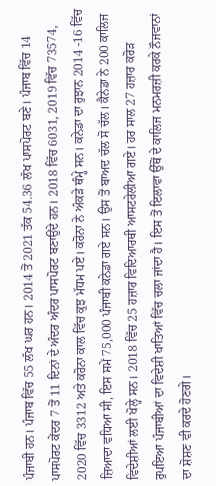ਪੰਜਾਬੀ ਹਨ। ਪੰਜਾਬ ਵਿੱਚ 55 ਲੱਖ ਘਰ ਹਨ। 2014 ਤੋਂ 2021 ਤੱਕ 54.36 ਲੱਖ ਪਾਸਪੋਰਟ ਬਣੇ। ਪੰਜਾਬ ਵਿੱਚ 14 ਪਾਸਪੋਰਟ ਕੇਂਦਰ 7 ਤੋਂ 11 ਦਿਨਾਂ ਦੇ ਅੰਦਰ ਅੰਦਰ ਪਾਸਪੋਰਟ ਬਣਾਉਂਦੇ ਹਨ। 2018 ਵਿੱਚ 6031, 2019 ਵਿੱਚ 73574, 2020 ਵਿੱਚ 3312 ਅਤੇ ਕਰੋਨਾ ਕਾਲ ਵਿੱਚ ਕੁਝ ਮੱਧਮ ਪਏ। ਕਰੋਨਾ ਨੇ ਅੰਕੜੇ ਥੰਮ੍ਹੇ ਸਨ। ਕਨੇਡਾ ਦਾ ਰੁਝਾਨ 2014 -16 ਵਿੱਚ ਜ਼ਿਆਦਾ ਵਧਿਆ ਸੀ, ਇਸ ਸਮੇਂ 75,000 ਪੰਜਾਬੀ ਕਨੇਡਾ ਗਏ ਸਨ। ਉਸ ਤੋਂ ਬਾਅਦ ਚੱਲ ਸੋ ਚੱਲ। ਕੈਨੇਡਾ ਨੇ 200 ਕਾਲਿਜ ਵਿਦੇਸ਼ੀਆਂ ਲਈ ਖੋਲ੍ਹੇ ਸਨ। 2018 ਵਿੱਚ 25 ਹਜ਼ਾਰ ਵਿਦਿਆਰਥੀ ਆਸਟਰੇਲੀਆ ਗਏ। ਹਰ ਸਾਲ 27 ਹਜ਼ਾਰ ਕਰੋੜ ਰੁਪਇਆ ਪੰਜਾਬੀਆਂ ਦਾ ਵਿਦੇਸ਼ੀ ਖਾਤਿਆਂ ਵਿੱਚ ਚਲਾ ਜਾਂਦਾ ਹੈ। ਇਸ ਤੋਂ ਇਲਾਵਾ ਉੱਥੋਂ ਦੇ ਕਾਲਿਜ ਮਨਮਰਜ਼ੀ ਕਰਕੇ ਨੌਜਵਾਨਾਂ ਦਾ ਸ਼ੋਸ਼ਣ ਵੀ ਕਰਦੇ ਹੋਣਗੇ।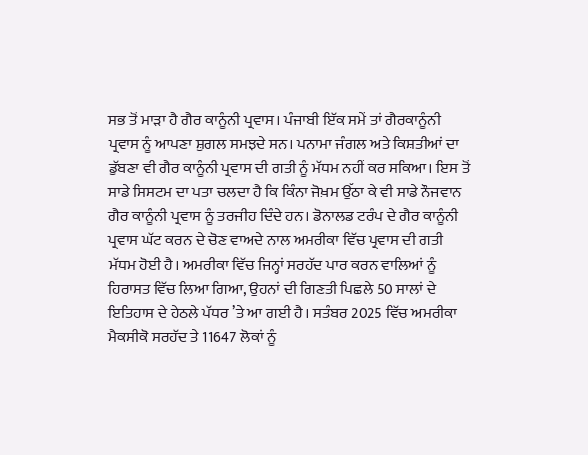ਸਭ ਤੋਂ ਮਾੜਾ ਹੈ ਗੈਰ ਕਾਨੂੰਨੀ ਪ੍ਰਵਾਸ। ਪੰਜਾਬੀ ਇੱਕ ਸਮੇਂ ਤਾਂ ਗੈਰਕਾਨੂੰਨੀ ਪ੍ਰਵਾਸ ਨੂੰ ਆਪਣਾ ਸ਼ੁਗਲ ਸਮਝਦੇ ਸਨ। ਪਨਾਮਾ ਜੰਗਲ ਅਤੇ ਕਿਸ਼ਤੀਆਂ ਦਾ ਡੁੱਬਣਾ ਵੀ ਗੈਰ ਕਾਨੂੰਨੀ ਪ੍ਰਵਾਸ ਦੀ ਗਤੀ ਨੂੰ ਮੱਧਮ ਨਹੀਂ ਕਰ ਸਕਿਆ। ਇਸ ਤੋਂ ਸਾਡੇ ਸਿਸਟਮ ਦਾ ਪਤਾ ਚਲਦਾ ਹੈ ਕਿ ਕਿੰਨਾ ਜੋਖ਼ਮ ਉੱਠਾ ਕੇ ਵੀ ਸਾਡੇ ਨੌਜਵਾਨ ਗੈਰ ਕਾਨੂੰਨੀ ਪ੍ਰਵਾਸ ਨੂੰ ਤਰਜੀਹ ਦਿੰਦੇ ਹਨ। ਡੋਨਾਲਡ ਟਰੰਪ ਦੇ ਗੈਰ ਕਾਨੂੰਨੀ ਪ੍ਰਵਾਸ ਘੱਟ ਕਰਨ ਦੇ ਚੋਣ ਵਾਅਦੇ ਨਾਲ ਅਮਰੀਕਾ ਵਿੱਚ ਪ੍ਰਵਾਸ ਦੀ ਗਤੀ ਮੱਧਮ ਹੋਈ ਹੈ। ਅਮਰੀਕਾ ਵਿੱਚ ਜਿਨ੍ਹਾਂ ਸਰਹੱਦ ਪਾਰ ਕਰਨ ਵਾਲਿਆਂ ਨੂੰ ਹਿਰਾਸਤ ਵਿੱਚ ਲਿਆ ਗਿਆ, ਉਹਨਾਂ ਦੀ ਗਿਣਤੀ ਪਿਛਲੇ 50 ਸਾਲਾਂ ਦੇ ਇਤਿਹਾਸ ਦੇ ਹੇਠਲੇ ਪੱਧਰ ’ਤੇ ਆ ਗਈ ਹੈ। ਸਤੰਬਰ 2025 ਵਿੱਚ ਅਮਰੀਕਾ ਮੈਕਸੀਕੋ ਸਰਹੱਦ ਤੇ 11647 ਲੋਕਾਂ ਨੂੰ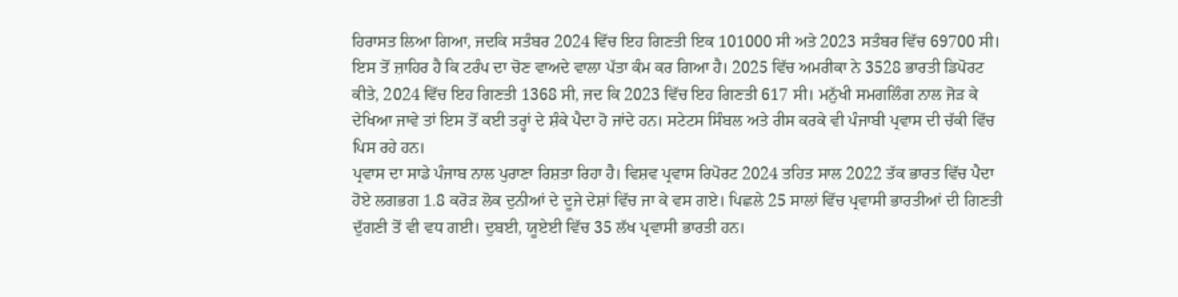ਹਿਰਾਸਤ ਲਿਆ ਗਿਆ, ਜਦਕਿ ਸਤੰਬਰ 2024 ਵਿੱਚ ਇਹ ਗਿਣਤੀ ਇਕ 101000 ਸੀ ਅਤੇ 2023 ਸਤੰਬਰ ਵਿੱਚ 69700 ਸੀ। ਇਸ ਤੋਂ ਜ਼ਾਹਿਰ ਹੈ ਕਿ ਟਰੰਪ ਦਾ ਚੋਣ ਵਾਅਦੇ ਵਾਲਾ ਪੱਤਾ ਕੰਮ ਕਰ ਗਿਆ ਹੈ। 2025 ਵਿੱਚ ਅਮਰੀਕਾ ਨੇ 3528 ਭਾਰਤੀ ਡਿਪੋਰਟ ਕੀਤੇ, 2024 ਵਿੱਚ ਇਹ ਗਿਣਤੀ 1368 ਸੀ, ਜਦ ਕਿ 2023 ਵਿੱਚ ਇਹ ਗਿਣਤੀ 617 ਸੀ। ਮਨੁੱਖੀ ਸਮਗਲਿੰਗ ਨਾਲ ਜੋੜ ਕੇ ਦੇਖਿਆ ਜਾਵੇ ਤਾਂ ਇਸ ਤੋਂ ਕਈ ਤਰ੍ਹਾਂ ਦੇ ਸ਼ੰਕੇ ਪੈਦਾ ਹੋ ਜਾਂਦੇ ਹਨ। ਸਟੇਟਸ ਸਿੰਬਲ ਅਤੇ ਰੀਸ ਕਰਕੇ ਵੀ ਪੰਜਾਬੀ ਪ੍ਰਵਾਸ ਦੀ ਚੱਕੀ ਵਿੱਚ ਪਿਸ ਰਹੇ ਹਨ।
ਪ੍ਰਵਾਸ ਦਾ ਸਾਡੇ ਪੰਜਾਬ ਨਾਲ ਪੁਰਾਣਾ ਰਿਸ਼ਤਾ ਰਿਹਾ ਹੈ। ਵਿਸ਼ਵ ਪ੍ਰਵਾਸ ਰਿਪੋਰਟ 2024 ਤਹਿਤ ਸਾਲ 2022 ਤੱਕ ਭਾਰਤ ਵਿੱਚ ਪੈਦਾ ਹੋਏ ਲਗਭਗ 1.8 ਕਰੋੜ ਲੋਕ ਦੁਨੀਆਂ ਦੇ ਦੂਜੇ ਦੇਸ਼ਾਂ ਵਿੱਚ ਜਾ ਕੇ ਵਸ ਗਏ। ਪਿਛਲੇ 25 ਸਾਲਾਂ ਵਿੱਚ ਪ੍ਰਵਾਸੀ ਭਾਰਤੀਆਂ ਦੀ ਗਿਣਤੀ ਦੁੱਗਣੀ ਤੋਂ ਵੀ ਵਧ ਗਈ। ਦੁਬਈ, ਯੂਏਈ ਵਿੱਚ 35 ਲੱਖ ਪ੍ਰਵਾਸੀ ਭਾਰਤੀ ਹਨ।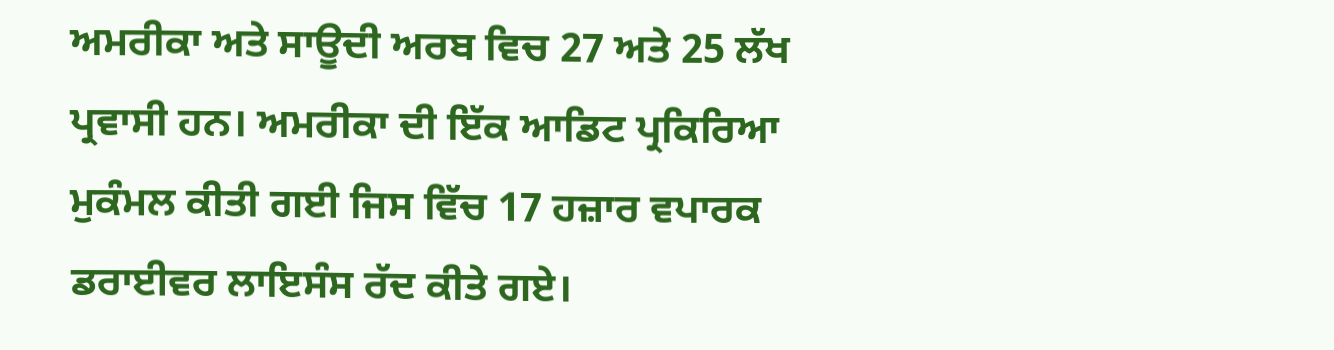ਅਮਰੀਕਾ ਅਤੇ ਸਾਊਦੀ ਅਰਬ ਵਿਚ 27 ਅਤੇ 25 ਲੱਖ ਪ੍ਰਵਾਸੀ ਹਨ। ਅਮਰੀਕਾ ਦੀ ਇੱਕ ਆਡਿਟ ਪ੍ਰਕਿਰਿਆ ਮੁਕੰਮਲ ਕੀਤੀ ਗਈ ਜਿਸ ਵਿੱਚ 17 ਹਜ਼ਾਰ ਵਪਾਰਕ ਡਰਾਈਵਰ ਲਾਇਸੰਸ ਰੱਦ ਕੀਤੇ ਗਏ।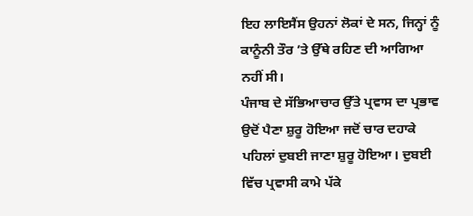ਇਹ ਲਾਇਸੈਂਸ ਉਹਨਾਂ ਲੋਕਾਂ ਦੇ ਸਨ, ਜਿਨ੍ਹਾਂ ਨੂੰ ਕਾਨੂੰਨੀ ਤੌਰ ’ਤੇ ਉੱਥੇ ਰਹਿਣ ਦੀ ਆਗਿਆ ਨਹੀਂ ਸੀ।
ਪੰਜਾਬ ਦੇ ਸੱਭਿਆਚਾਰ ਉੱਤੇ ਪ੍ਰਵਾਸ ਦਾ ਪ੍ਰਭਾਵ ਉਦੋਂ ਪੈਣਾ ਸ਼ੁਰੂ ਹੋਇਆ ਜਦੋਂ ਚਾਰ ਦਹਾਕੇ ਪਹਿਲਾਂ ਦੁਬਈ ਜਾਣਾ ਸ਼ੁਰੂ ਹੋਇਆ। ਦੁਬਈ ਵਿੱਚ ਪ੍ਰਵਾਸੀ ਕਾਮੇ ਪੱਕੇ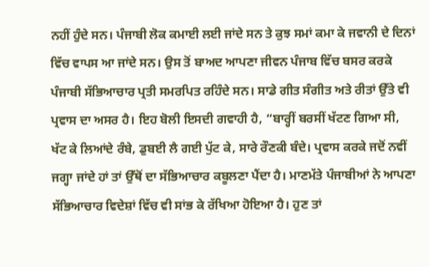ਨਹੀਂ ਹੁੰਦੇ ਸਨ। ਪੰਜਾਬੀ ਲੋਕ ਕਮਾਈ ਲਈ ਜਾਂਦੇ ਸਨ ਤੇ ਕੁਝ ਸਮਾਂ ਕਮਾ ਕੇ ਜਵਾਨੀ ਦੇ ਦਿਨਾਂ ਵਿੱਚ ਵਾਪਸ ਆ ਜਾਂਦੇ ਸਨ। ਉਸ ਤੋਂ ਬਾਅਦ ਆਪਣਾ ਜੀਵਨ ਪੰਜਾਬ ਵਿੱਚ ਬਸਰ ਕਰਕੇ ਪੰਜਾਬੀ ਸੱਭਿਆਚਾਰ ਪ੍ਰਤੀ ਸਮਰਪਿਤ ਰਹਿੰਦੇ ਸਨ। ਸਾਡੇ ਗੀਤ ਸੰਗੀਤ ਅਤੇ ਰੀਤਾਂ ਉੱਤੇ ਵੀ ਪ੍ਰਵਾਸ ਦਾ ਅਸਰ ਹੈ। ਇਹ ਬੋਲੀ ਇਸਦੀ ਗਵਾਹੀ ਹੈ, “ਬਾਰ੍ਹੀਂ ਬਰਸੀਂ ਖੱਟਣ ਗਿਆ ਸੀ, ਖੱਟ ਕੇ ਲਿਆਂਦੇ ਰੰਬੇ, ਡੁਬਈ ਲੈ ਗਈ ਪੁੱਟ ਕੇ, ਸਾਰੇ ਰੌਣਕੀ ਬੰਦੇ। ਪ੍ਰਵਾਸ ਕਰਕੇ ਜਦੋਂ ਨਵੀਂ ਜਗ੍ਹਾ ਜਾਂਦੇ ਹਾਂ ਤਾਂ ਉੱਥੋਂ ਦਾ ਸੱਭਿਆਚਾਰ ਕਬੂਲਣਾ ਪੈਂਦਾ ਹੈ। ਮਾਣਮੱਤੇ ਪੰਜਾਬੀਆਂ ਨੇ ਆਪਣਾ ਸੱਭਿਆਚਾਰ ਵਿਦੇਸ਼ਾਂ ਵਿੱਚ ਵੀ ਸਾਂਭ ਕੇ ਰੱਖਿਆ ਹੋਇਆ ਹੈ। ਹੁਣ ਤਾਂ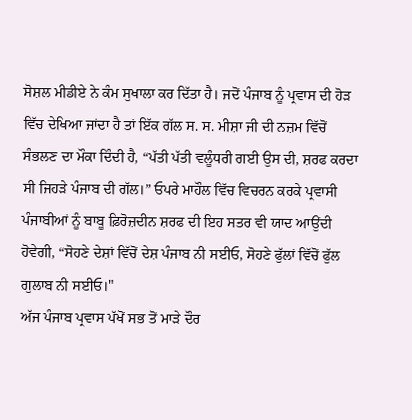ਸੋਸ਼ਲ ਮੀਡੀਏ ਨੇ ਕੰਮ ਸੁਖਾਲਾ ਕਰ ਦਿੱਤਾ ਹੈ। ਜਦੋਂ ਪੰਜਾਬ ਨੂੰ ਪ੍ਰਵਾਸ ਦੀ ਹੋੜ ਵਿੱਚ ਦੇਖਿਆ ਜਾਂਦਾ ਹੈ ਤਾਂ ਇੱਕ ਗੱਲ ਸ. ਸ. ਮੀਸ਼ਾ ਜੀ ਦੀ ਨਜ਼ਮ ਵਿੱਚੋਂ ਸੰਭਲਣ ਦਾ ਮੌਕਾ ਦਿੰਦੀ ਹੈ, “ਪੱਤੀ ਪੱਤੀ ਵਲੂੰਧਰੀ ਗਈ ਉਸ ਦੀ, ਸ਼ਰਫ ਕਰਦਾ ਸੀ ਜਿਹੜੇ ਪੰਜਾਬ ਦੀ ਗੱਲ।” ਓਪਰੇ ਮਾਹੌਲ ਵਿੱਚ ਵਿਚਰਨ ਕਰਕੇ ਪ੍ਰਵਾਸੀ ਪੰਜਾਬੀਆਂ ਨੂੰ ਬਾਬੂ ਫ਼ਿਰੋਜ਼ਦੀਨ ਸ਼ਰਫ ਦੀ ਇਹ ਸਤਰ ਵੀ ਯਾਦ ਆਉਂਦੀ ਹੋਵੇਗੀ, “ਸੋਹਣੇ ਦੇਸ਼ਾਂ ਵਿੱਚੋਂ ਦੇਸ਼ ਪੰਜਾਬ ਨੀ ਸਈਓ, ਸੋਹਣੇ ਫੁੱਲਾਂ ਵਿੱਚੋਂ ਫੁੱਲ ਗੁਲਾਬ ਨੀ ਸਈਓ।"
ਅੱਜ ਪੰਜਾਬ ਪ੍ਰਵਾਸ ਪੱਖੋਂ ਸਭ ਤੋਂ ਮਾੜੇ ਦੌਰ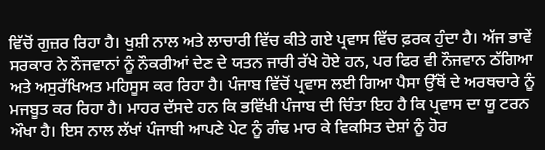ਵਿੱਚੋਂ ਗੁਜ਼ਰ ਰਿਹਾ ਹੈ। ਖੁਸ਼ੀ ਨਾਲ ਅਤੇ ਲਾਚਾਰੀ ਵਿੱਚ ਕੀਤੇ ਗਏ ਪ੍ਰਵਾਸ ਵਿੱਚ ਫ਼ਰਕ ਹੁੰਦਾ ਹੈ। ਅੱਜ ਭਾਵੇਂ ਸਰਕਾਰ ਨੇ ਨੌਜਵਾਨਾਂ ਨੂੰ ਨੌਕਰੀਆਂ ਦੇਣ ਦੇ ਯਤਨ ਜਾਰੀ ਰੱਖੇ ਹੋਏ ਹਨ, ਪਰ ਫਿਰ ਵੀ ਨੌਜਵਾਨ ਠੱਗਿਆ ਅਤੇ ਅਸੁਰੱਖਿਅਤ ਮਹਿਸੂਸ ਕਰ ਰਿਹਾ ਹੈ। ਪੰਜਾਬ ਵਿੱਚੋਂ ਪ੍ਰਵਾਸ ਲਈ ਗਿਆ ਪੈਸਾ ਉੱਥੋਂ ਦੇ ਅਰਥਚਾਰੇ ਨੂੰ ਮਜਬੂਤ ਕਰ ਰਿਹਾ ਹੈ। ਮਾਹਰ ਦੱਸਦੇ ਹਨ ਕਿ ਭਵਿੱਖੀ ਪੰਜਾਬ ਦੀ ਚਿੰਤਾ ਇਹ ਹੈ ਕਿ ਪ੍ਰਵਾਸ ਦਾ ਯੂ ਟਰਨ ਔਖਾ ਹੈ। ਇਸ ਨਾਲ ਲੱਖਾਂ ਪੰਜਾਬੀ ਆਪਣੇ ਪੇਟ ਨੂੰ ਗੰਢ ਮਾਰ ਕੇ ਵਿਕਸਿਤ ਦੇਸ਼ਾਂ ਨੂੰ ਹੋਰ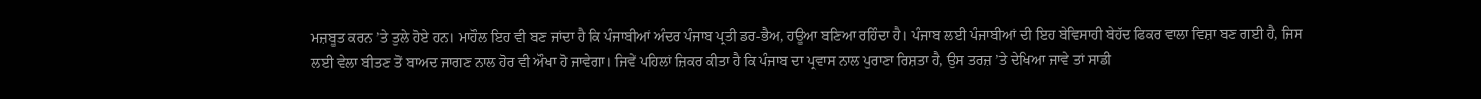ਮਜ਼ਬੂਤ ਕਰਨ ’ਤੇ ਤੁਲੇ ਹੋਏ ਹਨ। ਮਾਹੌਲ ਇਹ ਵੀ ਬਣ ਜਾਂਦਾ ਹੈ ਕਿ ਪੰਜਾਬੀਆਂ ਅੰਦਰ ਪੰਜਾਬ ਪ੍ਰਤੀ ਡਰ-ਭੈਅ, ਹਊਆ ਬਣਿਆ ਰਹਿੰਦਾ ਹੈ। ਪੰਜਾਬ ਲਈ ਪੰਜਾਬੀਆਂ ਦੀ ਇਹ ਬੇਵਿਸਾਹੀ ਬੇਹੱਦ ਫਿਕਰ ਵਾਲਾ ਵਿਸ਼ਾ ਬਣ ਗਈ ਹੈ, ਜਿਸ ਲਈ ਵੇਲਾ ਬੀਤਣ ਤੋਂ ਬਾਅਦ ਜਾਗਣ ਨਾਲ ਹੋਰ ਵੀ ਔਖਾ ਹੋ ਜਾਵੇਗਾ। ਜਿਵੇਂ ਪਹਿਲਾਂ ਜ਼ਿਕਰ ਕੀਤਾ ਹੈ ਕਿ ਪੰਜਾਬ ਦਾ ਪ੍ਰਵਾਸ ਨਾਲ ਪੁਰਾਣਾ ਰਿਸ਼ਤਾ ਹੈ, ਉਸ ਤਰਜ਼ ’ਤੇ ਦੇਖਿਆ ਜਾਵੇ ਤਾਂ ਸਾਡੀ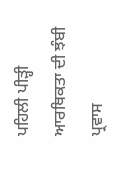ਪਹਿਲੀ ਪੀੜ੍ਹੀ ਆਰਥਿਕਤਾ ਦੀ ਝੰਬੀ ਪ੍ਰਵਾਸ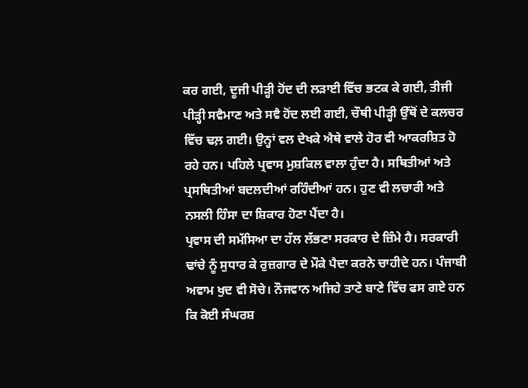ਕਰ ਗਈ, ਦੂਜੀ ਪੀੜ੍ਹੀ ਹੋਂਦ ਦੀ ਲੜਾਈ ਵਿੱਚ ਭਟਕ ਕੇ ਗਈ, ਤੀਜੀ ਪੀੜ੍ਹੀ ਸਵੈਮਾਣ ਅਤੇ ਸਵੈ ਹੋਂਦ ਲਈ ਗਈ, ਚੌਥੀ ਪੀੜ੍ਹੀ ਉੱਥੋਂ ਦੇ ਕਲਚਰ ਵਿੱਚ ਢਲ਼ ਗਈ। ਉਨ੍ਹਾਂ ਵਲ ਦੇਖਕੇ ਐਥੇ ਵਾਲੇ ਹੋਰ ਵੀ ਆਕਰਸ਼ਿਤ ਹੋ ਰਹੇ ਹਨ। ਪਹਿਲੇ ਪ੍ਰਵਾਸ ਮੁਸ਼ਕਿਲ ਵਾਲਾ ਹੁੰਦਾ ਹੈ। ਸਥਿਤੀਆਂ ਅਤੇ ਪ੍ਰਸਥਿਤੀਆਂ ਬਦਲਦੀਆਂ ਰਹਿੰਦੀਆਂ ਹਨ। ਹੁਣ ਵੀ ਲਚਾਰੀ ਅਤੇ ਨਸਲੀ ਹਿੰਸਾ ਦਾ ਸ਼ਿਕਾਰ ਹੋਣਾ ਪੈਂਦਾ ਹੈ।
ਪ੍ਰਵਾਸ ਦੀ ਸਮੱਸਿਆ ਦਾ ਹੱਲ ਲੱਭਣਾ ਸਰਕਾਰ ਦੇ ਜ਼ਿੰਮੇ ਹੈ। ਸਰਕਾਰੀ ਢਾਂਚੇ ਨੂੰ ਸੁਧਾਰ ਕੇ ਰੁਜ਼ਗਾਰ ਦੇ ਮੌਕੇ ਪੈਦਾ ਕਰਨੇ ਚਾਹੀਦੇ ਹਨ। ਪੰਜਾਬੀ ਅਵਾਮ ਖੁਦ ਵੀ ਸੋਚੇ। ਨੌਜਵਾਨ ਅਜਿਹੇ ਤਾਣੇ ਬਾਣੇ ਵਿੱਚ ਫਸ ਗਏ ਹਨ ਕਿ ਕੋਈ ਸੰਘਰਸ਼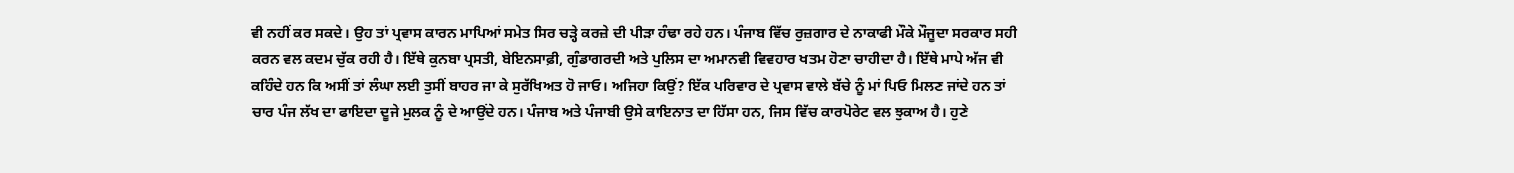ਵੀ ਨਹੀਂ ਕਰ ਸਕਦੇ। ਉਹ ਤਾਂ ਪ੍ਰਵਾਸ ਕਾਰਨ ਮਾਪਿਆਂ ਸਮੇਤ ਸਿਰ ਚੜ੍ਹੇ ਕਰਜ਼ੇ ਦੀ ਪੀੜਾ ਹੰਢਾ ਰਹੇ ਹਨ। ਪੰਜਾਬ ਵਿੱਚ ਰੁਜ਼ਗਾਰ ਦੇ ਨਾਕਾਫੀ ਮੌਕੇ ਮੌਜੂਦਾ ਸਰਕਾਰ ਸਹੀ ਕਰਨ ਵਲ ਕਦਮ ਚੁੱਕ ਰਹੀ ਹੈ। ਇੱਥੇ ਕੁਨਬਾ ਪ੍ਰਸਤੀ, ਬੇਇਨਸਾਫ਼ੀ, ਗੁੰਡਾਗਰਦੀ ਅਤੇ ਪੁਲਿਸ ਦਾ ਅਮਾਨਵੀ ਵਿਵਹਾਰ ਖਤਮ ਹੋਣਾ ਚਾਹੀਦਾ ਹੈ। ਇੱਥੇ ਮਾਪੇ ਅੱਜ ਵੀ ਕਹਿੰਦੇ ਹਨ ਕਿ ਅਸੀਂ ਤਾਂ ਲੰਘਾ ਲਈ ਤੁਸੀਂ ਬਾਹਰ ਜਾ ਕੇ ਸੁਰੱਖਿਅਤ ਹੋ ਜਾਓ। ਅਜਿਹਾ ਕਿਉਂ? ਇੱਕ ਪਰਿਵਾਰ ਦੇ ਪ੍ਰਵਾਸ ਵਾਲੇ ਬੱਚੇ ਨੂੰ ਮਾਂ ਪਿਓ ਮਿਲਣ ਜਾਂਦੇ ਹਨ ਤਾਂ ਚਾਰ ਪੰਜ ਲੱਖ ਦਾ ਫਾਇਦਾ ਦੂਜੇ ਮੁਲਕ ਨੂੰ ਦੇ ਆਉਂਦੇ ਹਨ। ਪੰਜਾਬ ਅਤੇ ਪੰਜਾਬੀ ਉਸੇ ਕਾਇਨਾਤ ਦਾ ਹਿੱਸਾ ਹਨ, ਜਿਸ ਵਿੱਚ ਕਾਰਪੋਰੇਟ ਵਲ ਝੁਕਾਅ ਹੈ। ਹੁਣੇ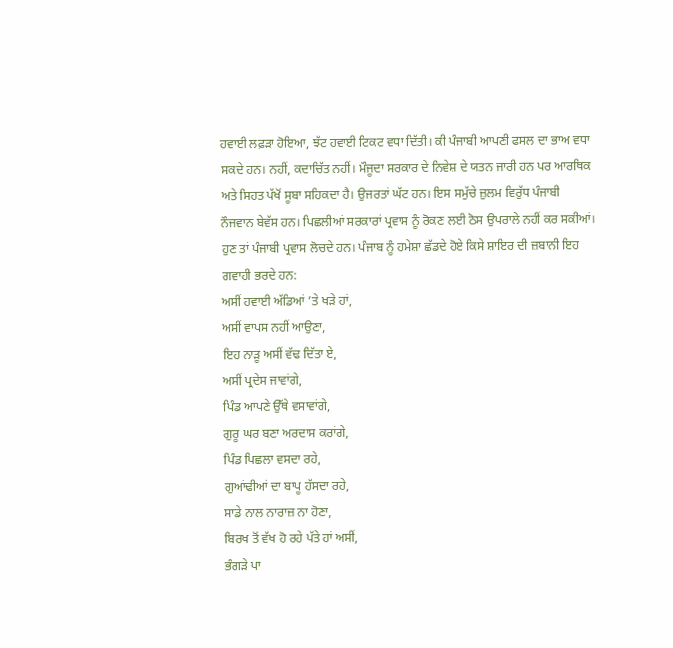ਹਵਾਈ ਲਫ਼ੜਾ ਹੋਇਆ, ਝੱਟ ਹਵਾਈ ਟਿਕਟ ਵਧਾ ਦਿੱਤੀ। ਕੀ ਪੰਜਾਬੀ ਆਪਣੀ ਫਸਲ ਦਾ ਭਾਅ ਵਧਾ ਸਕਦੇ ਹਨ। ਨਹੀਂ, ਕਦਾਚਿੱਤ ਨਹੀਂ। ਮੌਜੂਦਾ ਸਰਕਾਰ ਦੇ ਨਿਵੇਸ਼ ਦੇ ਯਤਨ ਜਾਰੀ ਹਨ ਪਰ ਆਰਥਿਕ ਅਤੇ ਸਿਹਤ ਪੱਖੋਂ ਸੂਬਾ ਸਹਿਕਦਾ ਹੈ। ਉਜਰਤਾਂ ਘੱਟ ਹਨ। ਇਸ ਸਮੁੱਚੇ ਜ਼ੁਲਮ ਵਿਰੁੱਧ ਪੰਜਾਬੀ ਨੌਜਵਾਨ ਬੇਵੱਸ ਹਨ। ਪਿਛਲੀਆਂ ਸਰਕਾਰਾਂ ਪ੍ਰਵਾਸ ਨੂੰ ਰੋਕਣ ਲਈ ਠੋਸ ਉਪਰਾਲੇ ਨਹੀਂ ਕਰ ਸਕੀਆਂ। ਹੁਣ ਤਾਂ ਪੰਜਾਬੀ ਪ੍ਰਵਾਸ ਲੋਚਦੇ ਹਨ। ਪੰਜਾਬ ਨੂੰ ਹਮੇਸ਼ਾ ਛੱਡਦੇ ਹੋਏ ਕਿਸੇ ਸ਼ਾਇਰ ਦੀ ਜ਼ਬਾਨੀ ਇਹ ਗਵਾਹੀ ਭਰਦੇ ਹਨ:
ਅਸੀਂ ਹਵਾਈ ਅੱਡਿਆਂ ’ਤੇ ਖੜੇ ਹਾਂ,
ਅਸੀਂ ਵਾਪਸ ਨਹੀਂ ਆਉਣਾ,
ਇਹ ਨਾੜੂ ਅਸੀਂ ਵੱਢ ਦਿੱਤਾ ਏ,
ਅਸੀਂ ਪ੍ਰਦੇਸ ਜਾਵਾਂਗੇ,
ਪਿੰਡ ਆਪਣੇ ਉੱਥੇ ਵਸਾਵਾਂਗੇ,
ਗੁਰੂ ਘਰ ਬਣਾ ਅਰਦਾਸ ਕਰਾਂਗੇ,
ਪਿੰਡ ਪਿਛਲਾ ਵਸਦਾ ਰਹੇ,
ਗੁਆਂਢੀਆਂ ਦਾ ਬਾਪੂ ਹੱਸਦਾ ਰਹੇ,
ਸਾਡੇ ਨਾਲ ਨਾਰਾਜ਼ ਨਾ ਹੋਣਾ,
ਬਿਰਖ ਤੋਂ ਵੱਖ ਹੋ ਰਹੇ ਪੱਤੇ ਹਾਂ ਅਸੀਂ,
ਭੰਗੜੇ ਪਾ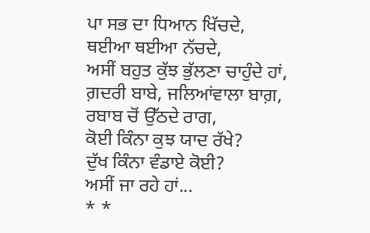ਪਾ ਸਭ ਦਾ ਧਿਆਨ ਖਿੱਚਦੇ,
ਥਈਆ ਥਈਆ ਨੱਚਦੇ,
ਅਸੀਂ ਬਹੁਤ ਕੁੱਝ ਭੁੱਲਣਾ ਚਾਹੁੰਦੇ ਹਾਂ,
ਗ਼ਦਰੀ ਬਾਬੇ, ਜਲਿਆਂਵਾਲਾ ਬਾਗ਼,
ਰਬਾਬ ਚੋਂ ਉੱਠਦੇ ਰਾਗ,
ਕੋਈ ਕਿੰਨਾ ਕੁਝ ਯਾਦ ਰੱਖੇ?
ਦੁੱਖ ਕਿੰਨਾ ਵੰਡਾਏ ਕੋਈ?
ਅਸੀਂ ਜਾ ਰਹੇ ਹਾਂ...
* *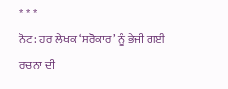* * *
ਨੋਟ: ਹਰ ਲੇਖਕ ‘ਸਰੋਕਾਰ’ ਨੂੰ ਭੇਜੀ ਗਈ ਰਚਨਾ ਦੀ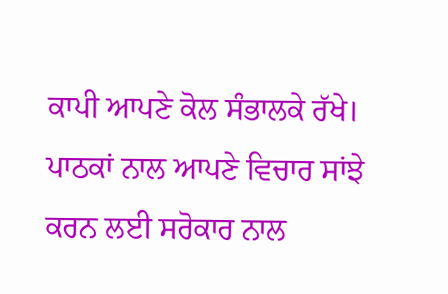ਕਾਪੀ ਆਪਣੇ ਕੋਲ ਸੰਭਾਲਕੇ ਰੱਖੇ।
ਪਾਠਕਾਂ ਨਾਲ ਆਪਣੇ ਵਿਚਾਰ ਸਾਂਝੇ ਕਰਨ ਲਈ ਸਰੋਕਾਰ ਨਾਲ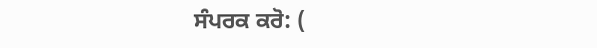ਸੰਪਰਕ ਕਰੋ: (